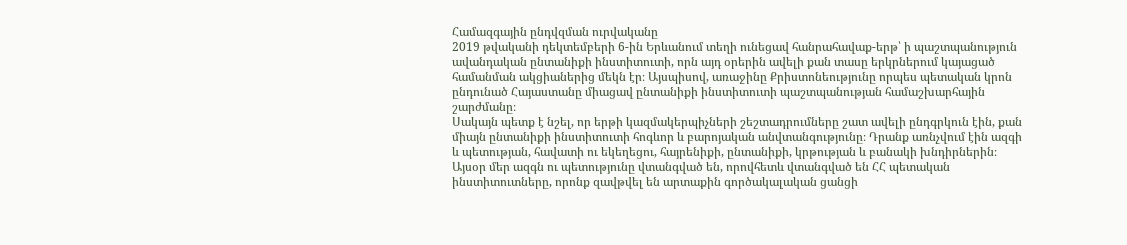Համազգային ընդվզման ուրվականը
2019 թվականի դեկտեմբերի 6-ին Երևանում տեղի ունեցավ հանրահավաք-երթ՝ ի պաշտպանություն ավանդական ընտանիքի ինստիտուտի, որն այդ օրերին ավելի քան տասը երկրներում կայացած համանման ակցիաներից մեկն էր։ Այսպիսով, առաջինը Քրիստոնեությունը որպես պետական կրոն ընդունած Հայաստանը միացավ ընտանիքի ինստիտուտի պաշտպանության համաշխարհային շարժմանը։
Սակայն պետք է նշել, որ երթի կազմակերպիչների շեշտադրումները շատ ավելի ընդգրկուն էին, քան միայն ընտանիքի ինստիտուտի հոգևոր և բարոյական անվտանգությունը։ Դրանք առնչվում էին ազգի և պետության, հավատի ու եկեղեցու, հայրենիքի, ընտանիքի, կրթության և բանակի խնդիրներին։
Այսօր մեր ազգն ու պետությունը վտանգված են, որովհետև վտանգված են ՀՀ պետական ինստիտուտները, որոնք զավթվել են արտաքին գործակալական ցանցի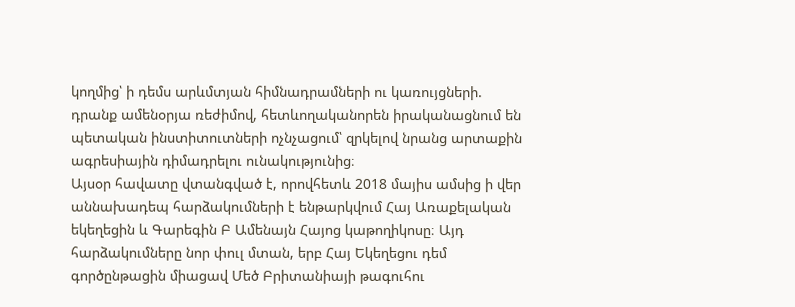կողմից՝ ի դեմս արևմտյան հիմնադրամների ու կառույցների. դրանք ամենօրյա ռեժիմով, հետևողականորեն իրականացնում են պետական ինստիտուտների ոչնչացում՝ զրկելով նրանց արտաքին ագրեսիային դիմադրելու ունակությունից։
Այսօր հավատը վտանգված է, որովհետև 2018 մայիս ամսից ի վեր աննախադեպ հարձակումների է ենթարկվում Հայ Առաքելական եկեղեցին և Գարեգին Բ Ամենայն Հայոց կաթողիկոսը։ Այդ հարձակումները նոր փուլ մտան, երբ Հայ Եկեղեցու դեմ գործընթացին միացավ Մեծ Բրիտանիայի թագուհու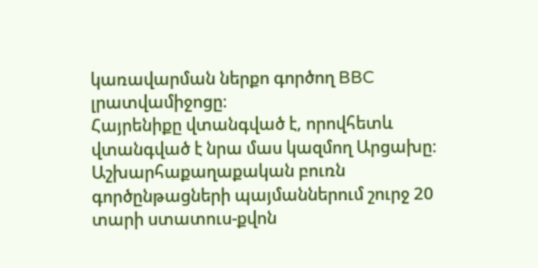կառավարման ներքո գործող BBC լրատվամիջոցը։
Հայրենիքը վտանգված է, որովհետև վտանգված է նրա մաս կազմող Արցախը։ Աշխարհաքաղաքական բուռն գործընթացների պայմաններում շուրջ 20 տարի ստատուս-քվոն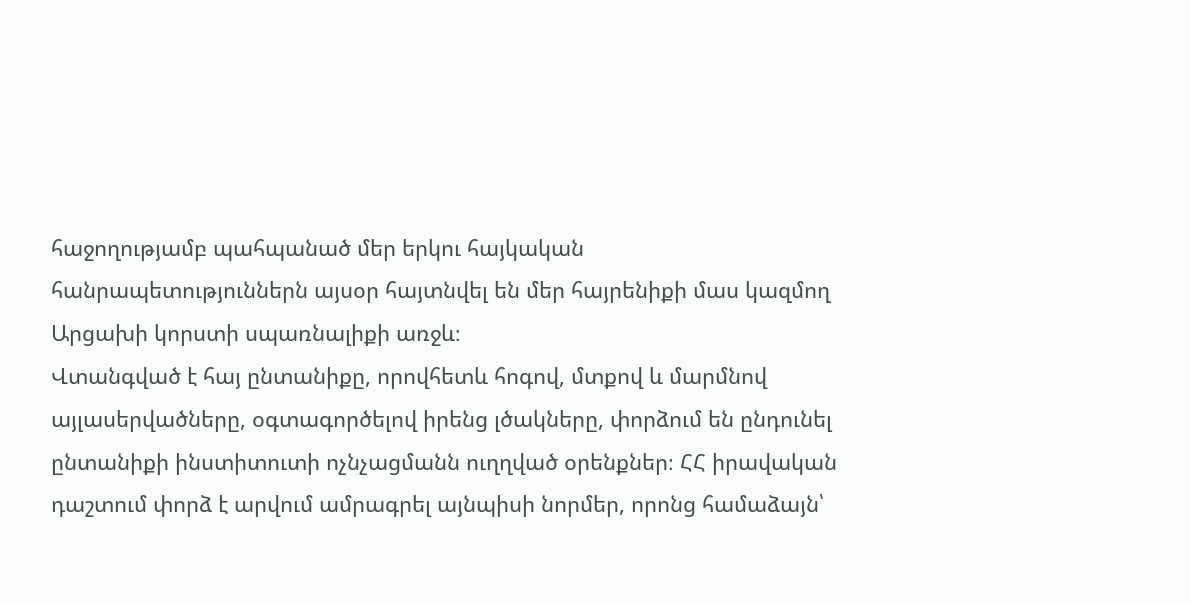հաջողությամբ պահպանած մեր երկու հայկական հանրապետություններն այսօր հայտնվել են մեր հայրենիքի մաս կազմող Արցախի կորստի սպառնալիքի առջև։
Վտանգված է հայ ընտանիքը, որովհետև հոգով, մտքով և մարմնով այլասերվածները, օգտագործելով իրենց լծակները, փորձում են ընդունել ընտանիքի ինստիտուտի ոչնչացմանն ուղղված օրենքներ։ ՀՀ իրավական դաշտում փորձ է արվում ամրագրել այնպիսի նորմեր, որոնց համաձայն՝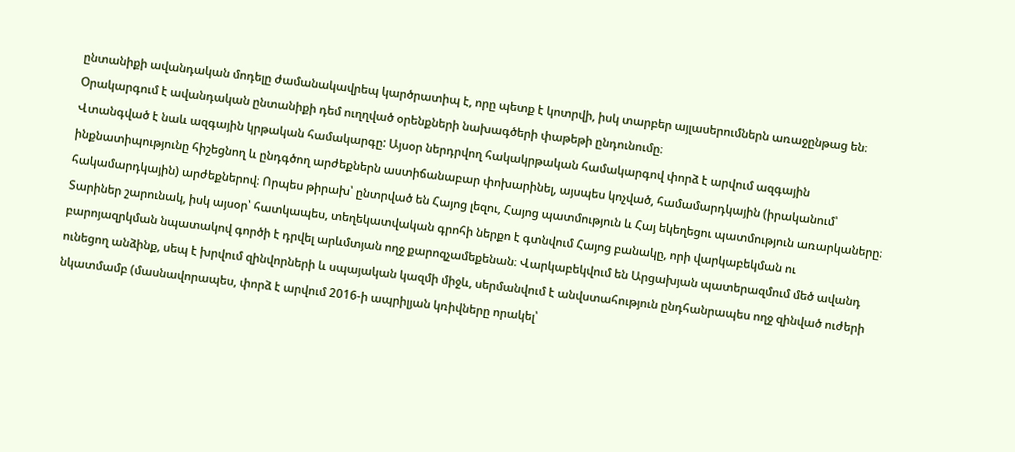ընտանիքի ավանդական մոդելը ժամանակավրեպ կարծրատիպ է, որը պետք է կոտրվի, իսկ տարբեր այլասերումներն առաջընթաց են։ Օրակարգում է ավանդական ընտանիքի դեմ ուղղված օրենքների նախագծերի փաթեթի ընդունումը։
Վտանգված է նաև ազգային կրթական համակարգը: Այսօր ներդրվող հակակրթական համակարգով փորձ է արվում ազգային ինքնատիպությունը հիշեցնող և ընդգծող արժեքներն աստիճանաբար փոխարինել, այսպես կոչված, համամարդկային (իրականում՝ հակամարդկային) արժեքներով։ Որպես թիրախ՝ ընտրված են Հայոց լեզու, Հայոց պատմություն և Հայ եկեղեցու պատմություն առարկաները։
Տարիներ շարունակ, իսկ այսօր՝ հատկապես, տեղեկատվական գրոհի ներքո է գտնվում Հայոց բանակը, որի վարկաբեկման ու բարոյազրկման նպատակով գործի է դրվել արևմտյան ողջ քարոզչամեքենան։ Վարկաբեկվում են Արցախյան պատերազմում մեծ ավանդ ունեցող անձինք, սեպ է խրվում զինվորների և սպայական կազմի միջև, սերմանվում է անվստահություն ընդհանրապես ողջ զինված ուժերի նկատմամբ (մասնավորապես, փորձ է արվում 2016-ի ապրիլյան կռիվները որակել՝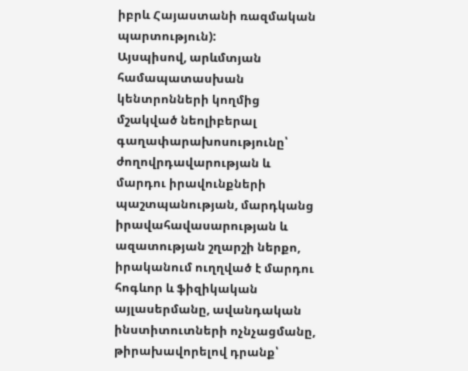իբրև Հայաստանի ռազմական պարտություն):
Այսպիսով, արևմտյան համապատասխան կենտրոնների կողմից մշակված նեոլիբերալ գաղափարախոսությունը՝ ժողովրդավարության և մարդու իրավունքների պաշտպանության, մարդկանց իրավահավասարության և ազատության շղարշի ներքո, իրականում ուղղված է մարդու հոգևոր և ֆիզիկական այլասերմանը, ավանդական ինստիտուտների ոչնչացմանը, թիրախավորելով դրանք՝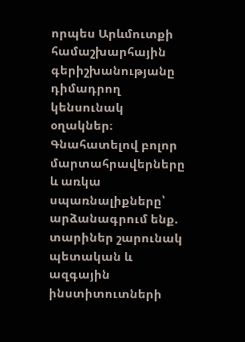որպես Արևմուտքի համաշխարհային գերիշխանությանը դիմադրող կենսունակ օղակներ։
Գնահատելով բոլոր մարտահրավերները և առկա սպառնալիքները՝ արձանագրում ենք. տարիներ շարունակ պետական և ազգային ինստիտուտների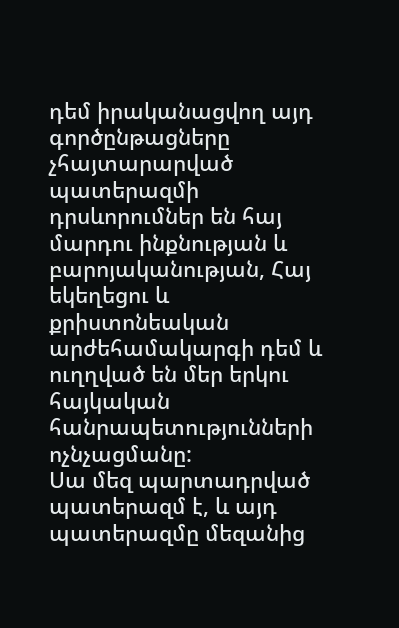դեմ իրականացվող այդ գործընթացները չհայտարարված պատերազմի դրսևորումներ են հայ մարդու ինքնության և բարոյականության, Հայ եկեղեցու և քրիստոնեական արժեհամակարգի դեմ և ուղղված են մեր երկու հայկական հանրապետությունների ոչնչացմանը:
Սա մեզ պարտադրված պատերազմ է, և այդ պատերազմը մեզանից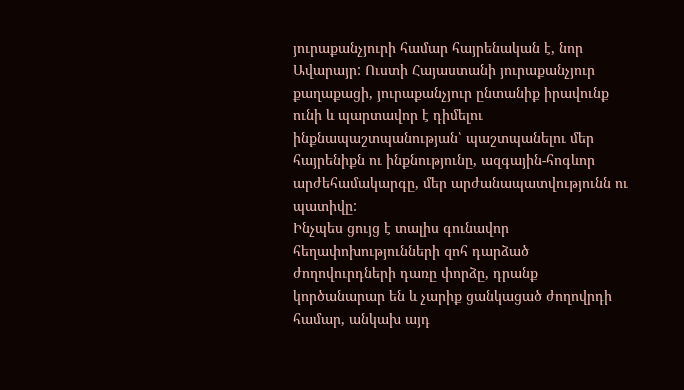յուրաքանչյուրի համար հայրենական է, նոր Ավարայր: Ուստի Հայաստանի յուրաքանչյուր քաղաքացի, յուրաքանչյուր ընտանիք իրավունք ունի և պարտավոր է դիմելու ինքնապաշտպանության՝ պաշտպանելու մեր հայրենիքն ու ինքնությունը, ազգային-հոգևոր արժեհամակարգը, մեր արժանապատվությունն ու պատիվը:
Ինչպես ցույց է տալիս գունավոր հեղափոխությունների զոհ դարձած ժողովուրդների դառը փորձը, դրանք կործանարար են և չարիք ցանկացած ժողովրդի համար, անկախ այդ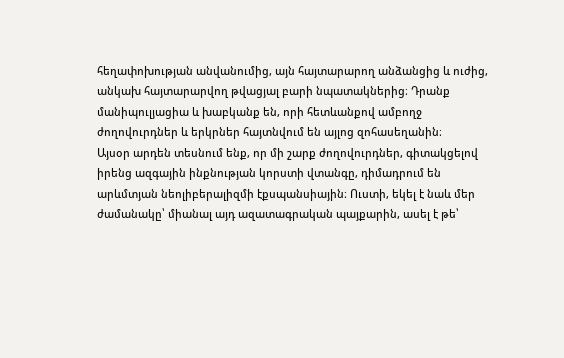հեղափոխության անվանումից, այն հայտարարող անձանցից և ուժից, անկախ հայտարարվող թվացյալ բարի նպատակներից։ Դրանք մանիպուլյացիա և խաբկանք են, որի հետևանքով ամբողջ ժողովուրդներ և երկրներ հայտնվում են այլոց զոհասեղանին։
Այսօր արդեն տեսնում ենք, որ մի շարք ժողովուրդներ, գիտակցելով իրենց ազգային ինքնության կորստի վտանգը, դիմադրում են արևմտյան նեոլիբերալիզմի էքսպանսիային։ Ուստի, եկել է նաև մեր ժամանակը՝ միանալ այդ ազատագրական պայքարին, ասել է թե՝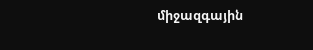միջազգային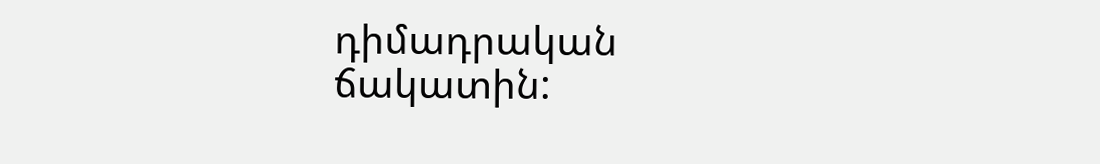դիմադրական ճակատին: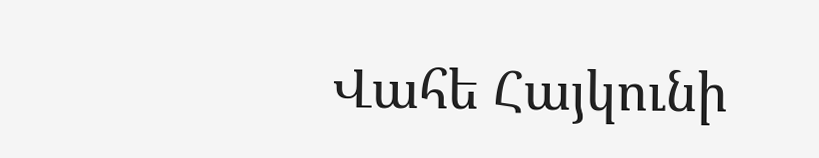Վահե Հայկունի